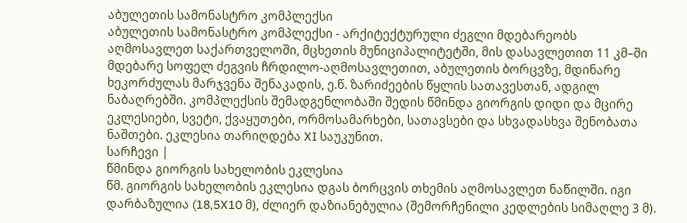აბულეთის სამონასტრო კომპლექსი
აბულეთის სამონასტრო კომპლექსი - არქიტექტურული ძეგლი მდებარეობს აღმოსავლეთ საქართველოში, მცხეთის მუნიციპალიტეტში, მის დასავლეთით 11 კმ–ში მდებარე სოფელ ძეგვის ჩრდილო-აღმოსავლეთით, აბულეთის ბორცვზე, მდინარე ხეკორძულას მარჯვენა შენაკადის, ე.წ. ზარიძეების წყლის სათავესთან, ადგილ ნაბაღრებში. კომპლექსის შემადგენლობაში შედის წმინდა გიორგის დიდი და მცირე ეკლესიები, სვეტი, ქვაყუთები, ორმოსამარხები, სათავსები და სხვადასხვა შენობათა ნაშთები. ეკლესია თარიღდება XI საუკუნით.
სარჩევი |
წმინდა გიორგის სახელობის ეკლესია
წმ. გიორგის სახელობის ეკლესია დგას ბორცვის თხემის აღმოსავლეთ ნაწილში. იგი დარბაზულია (18,5X10 მ), ძლიერ დაზიანებულია (შემორჩენილი კედლების სიმაღლე 3 მ).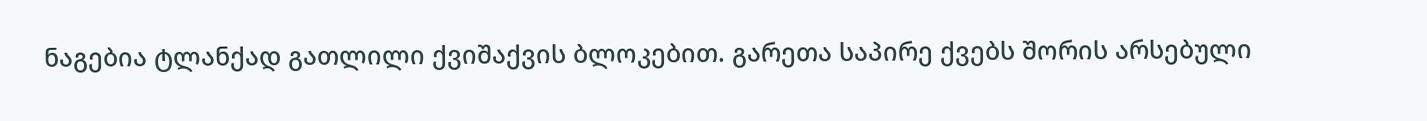ნაგებია ტლანქად გათლილი ქვიშაქვის ბლოკებით. გარეთა საპირე ქვებს შორის არსებული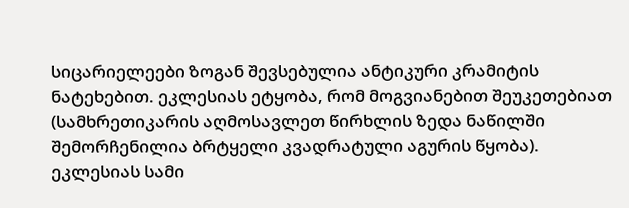სიცარიელეები ზოგან შევსებულია ანტიკური კრამიტის ნატეხებით. ეკლესიას ეტყობა, რომ მოგვიანებით შეუკეთებიათ (სამხრეთიკარის აღმოსავლეთ წირხლის ზედა ნაწილში შემორჩენილია ბრტყელი კვადრატული აგურის წყობა).
ეკლესიას სამი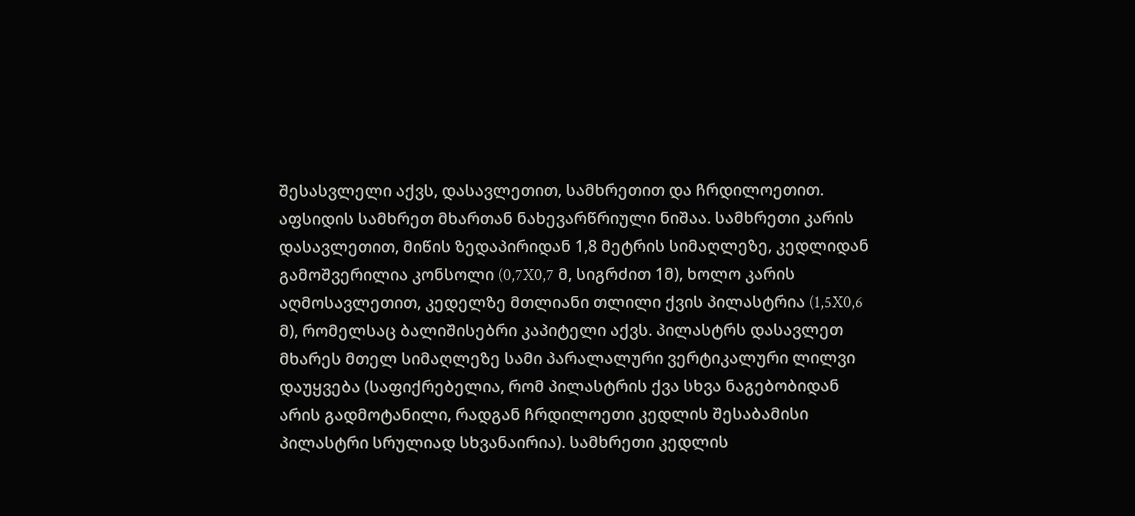შესასვლელი აქვს, დასავლეთით, სამხრეთით და ჩრდილოეთით. აფსიდის სამხრეთ მხართან ნახევარწრიული ნიშაა. სამხრეთი კარის დასავლეთით, მიწის ზედაპირიდან 1,8 მეტრის სიმაღლეზე, კედლიდან გამოშვერილია კონსოლი (0,7X0,7 მ, სიგრძით 1მ), ხოლო კარის აღმოსავლეთით, კედელზე მთლიანი თლილი ქვის პილასტრია (1,5X0,6 მ), რომელსაც ბალიშისებრი კაპიტელი აქვს. პილასტრს დასავლეთ მხარეს მთელ სიმაღლეზე სამი პარალალური ვერტიკალური ლილვი დაუყვება (საფიქრებელია, რომ პილასტრის ქვა სხვა ნაგებობიდან არის გადმოტანილი, რადგან ჩრდილოეთი კედლის შესაბამისი პილასტრი სრულიად სხვანაირია). სამხრეთი კედლის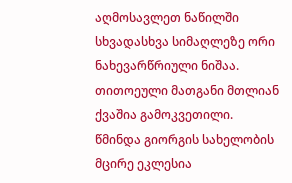აღმოსავლეთ ნაწილში სხვადასხვა სიმაღლეზე ორი ნახევარწრიული ნიშაა. თითოეული მათგანი მთლიან ქვაშია გამოკვეთილი.
წმინდა გიორგის სახელობის მცირე ეკლესია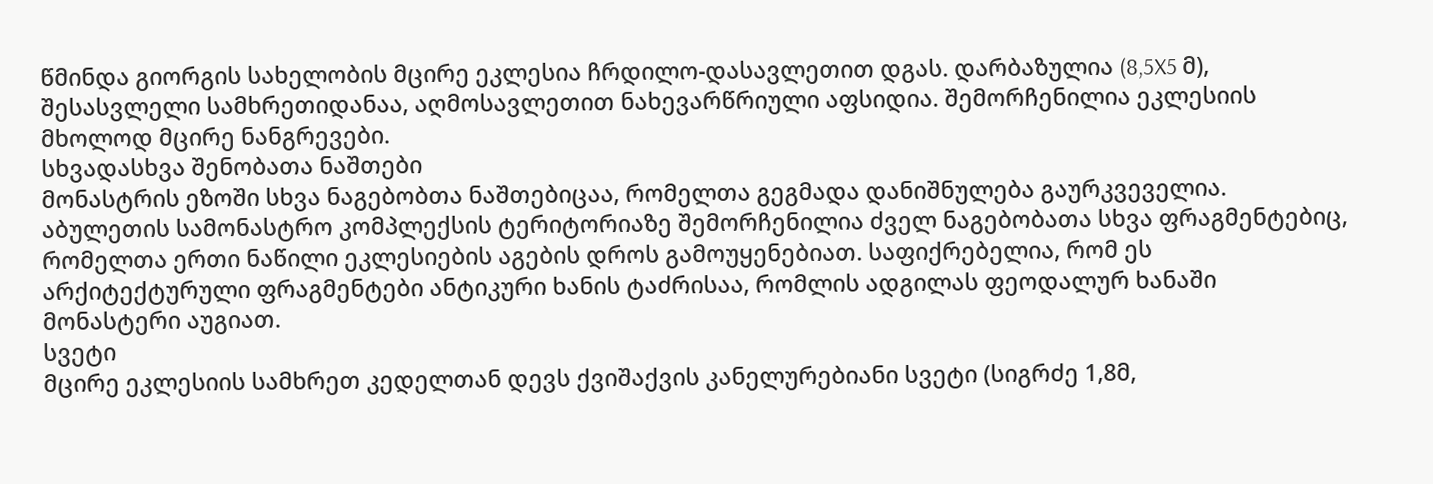წმინდა გიორგის სახელობის მცირე ეკლესია ჩრდილო-დასავლეთით დგას. დარბაზულია (8,5X5 მ), შესასვლელი სამხრეთიდანაა, აღმოსავლეთით ნახევარწრიული აფსიდია. შემორჩენილია ეკლესიის მხოლოდ მცირე ნანგრევები.
სხვადასხვა შენობათა ნაშთები
მონასტრის ეზოში სხვა ნაგებობთა ნაშთებიცაა, რომელთა გეგმადა დანიშნულება გაურკვეველია. აბულეთის სამონასტრო კომპლექსის ტერიტორიაზე შემორჩენილია ძველ ნაგებობათა სხვა ფრაგმენტებიც, რომელთა ერთი ნაწილი ეკლესიების აგების დროს გამოუყენებიათ. საფიქრებელია, რომ ეს არქიტექტურული ფრაგმენტები ანტიკური ხანის ტაძრისაა, რომლის ადგილას ფეოდალურ ხანაში მონასტერი აუგიათ.
სვეტი
მცირე ეკლესიის სამხრეთ კედელთან დევს ქვიშაქვის კანელურებიანი სვეტი (სიგრძე 1,8მ,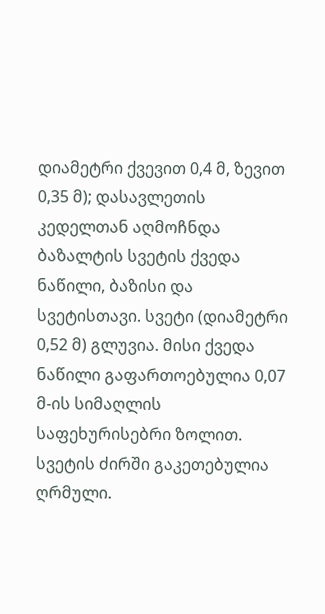დიამეტრი ქვევით 0,4 მ, ზევით 0,35 მ); დასავლეთის კედელთან აღმოჩნდა ბაზალტის სვეტის ქვედა ნაწილი, ბაზისი და სვეტისთავი. სვეტი (დიამეტრი 0,52 მ) გლუვია. მისი ქვედა ნაწილი გაფართოებულია 0,07 მ-ის სიმაღლის საფეხურისებრი ზოლით. სვეტის ძირში გაკეთებულია ღრმული.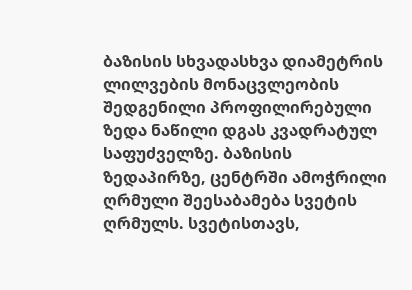ბაზისის სხვადასხვა დიამეტრის ლილვების მონაცვლეობის შედგენილი პროფილირებული ზედა ნაწილი დგას კვადრატულ საფუძველზე. ბაზისის ზედაპირზე, ცენტრში ამოჭრილი ღრმული შეესაბამება სვეტის ღრმულს. სვეტისთავს,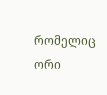რომელიც ორი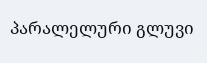პარალელური გლუვი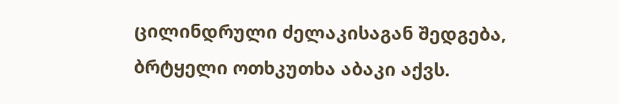ცილინდრული ძელაკისაგან შედგება, ბრტყელი ოთხკუთხა აბაკი აქვს.